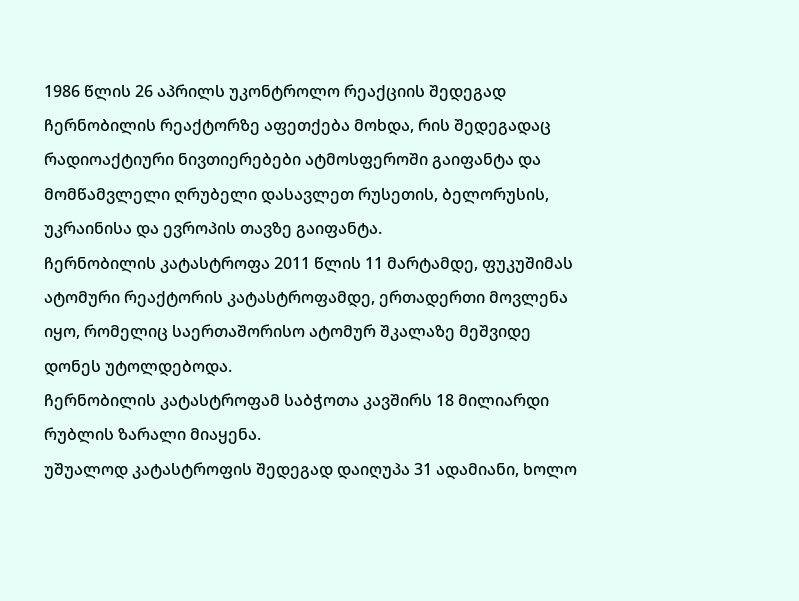1986 წლის 26 აპრილს უკონტროლო რეაქციის შედეგად ჩერნობილის რეაქტორზე აფეთქება მოხდა, რის შედეგადაც რადიოაქტიური ნივთიერებები ატმოსფეროში გაიფანტა და მომწამვლელი ღრუბელი დასავლეთ რუსეთის, ბელორუსის, უკრაინისა და ევროპის თავზე გაიფანტა.
ჩერნობილის კატასტროფა 2011 წლის 11 მარტამდე, ფუკუშიმას ატომური რეაქტორის კატასტროფამდე, ერთადერთი მოვლენა იყო, რომელიც საერთაშორისო ატომურ შკალაზე მეშვიდე დონეს უტოლდებოდა.
ჩერნობილის კატასტროფამ საბჭოთა კავშირს 18 მილიარდი რუბლის ზარალი მიაყენა.
უშუალოდ კატასტროფის შედეგად დაიღუპა 31 ადამიანი, ხოლო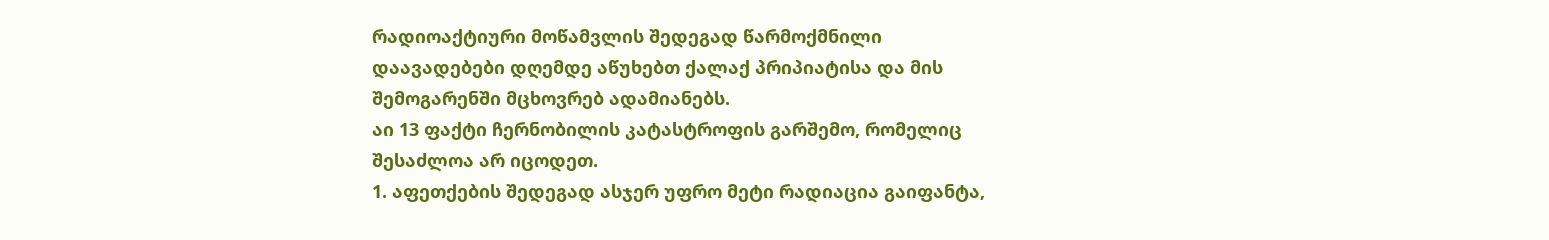რადიოაქტიური მოწამვლის შედეგად წარმოქმნილი დაავადებები დღემდე აწუხებთ ქალაქ პრიპიატისა და მის შემოგარენში მცხოვრებ ადამიანებს.
აი 13 ფაქტი ჩერნობილის კატასტროფის გარშემო, რომელიც შესაძლოა არ იცოდეთ.
1. აფეთქების შედეგად ასჯერ უფრო მეტი რადიაცია გაიფანტა,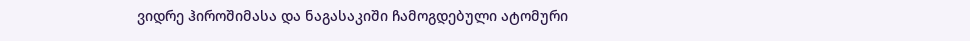ვიდრე ჰიროშიმასა და ნაგასაკიში ჩამოგდებული ატომური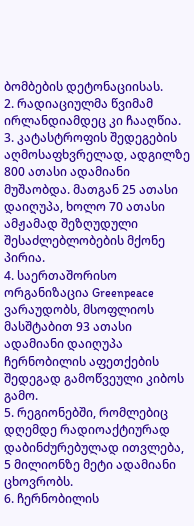ბომბების დეტონაციისას.
2. რადიაციულმა წვიმამ ირლანდიამდეც კი ჩააღწია.
3. კატასტროფის შედეგების აღმოსაფხვრელად, ადგილზე 800 ათასი ადამიანი მუშაობდა. მათგან 25 ათასი დაიღუპა, ხოლო 70 ათასი ამჟამად შეზღუდული შესაძლებლობების მქონე პირია.
4. საერთაშორისო ორგანიზაცია Greenpeace ვარაუდობს, მსოფლიოს მასშტაბით 93 ათასი ადამიანი დაიღუპა ჩერნობილის აფეთქების შედეგად გამოწვეული კიბოს გამო.
5. რეგიონებში, რომლებიც დღემდე რადიოაქტიურად დაბინძურებულად ითვლება, 5 მილიონზე მეტი ადამიანი ცხოვრობს.
6. ჩერნობილის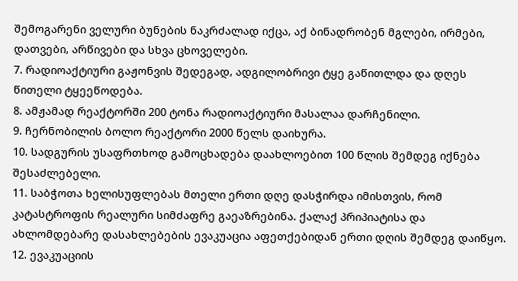შემოგარენი ველური ბუნების ნაკრძალად იქცა, აქ ბინადრობენ მგლები, ირმები, დათვები, არწივები და სხვა ცხოველები.
7. რადიოაქტიური გაჟონვის შედეგად, ადგილობრივი ტყე გაწითლდა და დღეს წითელი ტყეეწოდება.
8. ამჟამად რეაქტორში 200 ტონა რადიოაქტიური მასალაა დარჩენილი.
9. ჩერნობილის ბოლო რეაქტორი 2000 წელს დაიხურა.
10. სადგურის უსაფრთხოდ გამოცხადება დაახლოებით 100 წლის შემდეგ იქნება შესაძლებელი.
11. საბჭოთა ხელისუფლებას მთელი ერთი დღე დასჭირდა იმისთვის, რომ კატასტროფის რეალური სიმძაფრე გაეაზრებინა. ქალაქ პრიპიატისა და ახლომდებარე დასახლებების ევაკუაცია აფეთქებიდან ერთი დღის შემდეგ დაიწყო.
12. ევაკუაციის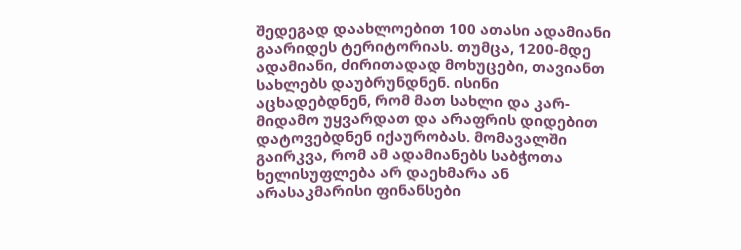შედეგად დაახლოებით 100 ათასი ადამიანი გაარიდეს ტერიტორიას. თუმცა, 1200-მდე ადამიანი, ძირითადად მოხუცები, თავიანთ სახლებს დაუბრუნდნენ. ისინი აცხადებდნენ, რომ მათ სახლი და კარ-მიდამო უყვარდათ და არაფრის დიდებით დატოვებდნენ იქაურობას. მომავალში გაირკვა, რომ ამ ადამიანებს საბჭოთა ხელისუფლება არ დაეხმარა ან არასაკმარისი ფინანსები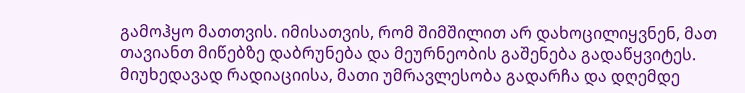გამოჰყო მათთვის. იმისათვის, რომ შიმშილით არ დახოცილიყვნენ, მათ თავიანთ მიწებზე დაბრუნება და მეურნეობის გაშენება გადაწყვიტეს. მიუხედავად რადიაციისა, მათი უმრავლესობა გადარჩა და დღემდე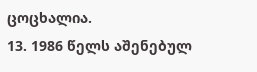ცოცხალია.
13. 1986 წელს აშენებულ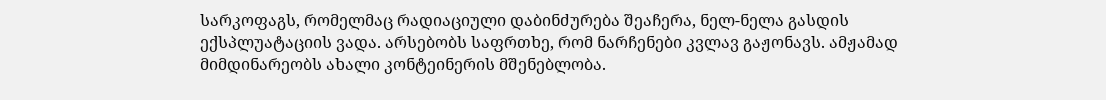სარკოფაგს, რომელმაც რადიაციული დაბინძურება შეაჩერა, ნელ-ნელა გასდის ექსპლუატაციის ვადა. არსებობს საფრთხე, რომ ნარჩენები კვლავ გაჟონავს. ამჟამად მიმდინარეობს ახალი კონტეინერის მშენებლობა.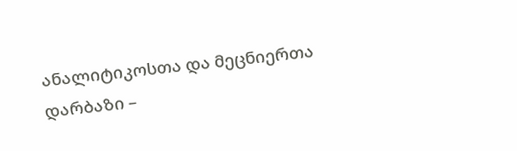ანალიტიკოსთა და მეცნიერთა დარბაზი –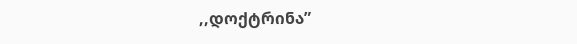,,დოქტრინა”